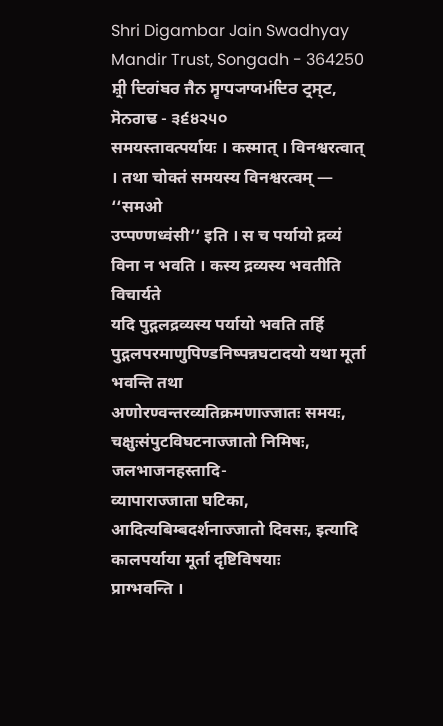Shri Digambar Jain Swadhyay Mandir Trust, Songadh - 364250
ਸ਼੍ਰੀ ਦਿਗਂਬਰ ਜੈਨ ਸ੍ਵਾਧ੍ਯਾਯਮਂਦਿਰ ਟ੍ਰਸ੍ਟ, ਸੋਨਗਢ - ੩੬੪੨੫੦
समयस्तावत्पर्यायः । कस्मात् । विनश्वरत्वात् । तथा चोक्तं समयस्य विनश्वरत्वम् — ‘‘समओ
उप्पण्णध्वंसी’’ इति । स च पर्यायो द्रव्यं विना न भवति । कस्य द्रव्यस्य भवतीति विचार्यते
यदि पुद्गलद्रव्यस्य पर्यायो भवति तर्हि पुद्गलपरमाणुपिण्डनिष्पन्नघटादयो यथा मूर्ता भवन्ति तथा
अणोरण्वन्तरव्यतिक्रमणाज्जातः समयः, चक्षुःसंपुटविघटनाज्जातो निमिषः, जलभाजनहस्तादि-
व्यापाराज्जाता घटिका, आदित्यबिम्बदर्शनाज्जातो दिवसः, इत्यादि कालपर्याया मूर्ता दृष्टिविषयाः
प्राग्भवन्ति ।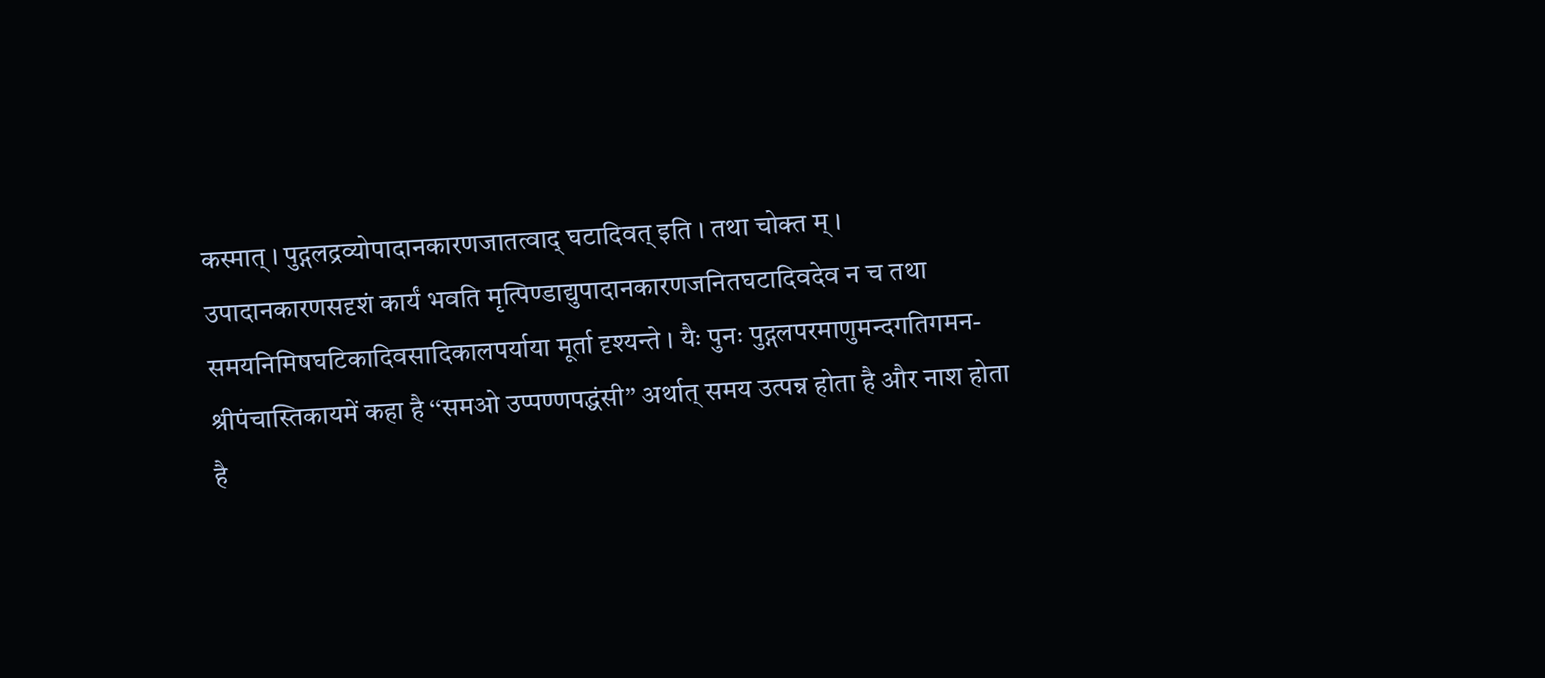कस्मात् । पुद्गलद्रव्योपादानकारणजातत्वाद् घटादिवत् इति । तथा चोक्त म् ।
उपादानकारणसदृशं कार्यं भवति मृत्पिण्डाद्युपादानकारणजनितघटादिवदेव न च तथा
समयनिमिषघटिकादिवसादिकालपर्याया मूर्ता दृश्यन्ते । यैः पुनः पुद्गलपरमाणुमन्दगतिगमन-
श्रीपंचास्तिकायमें कहा है ‘‘समओ उप्पण्णपद्धंसी’’ अर्थात् समय उत्पन्न होता है और नाश होता
है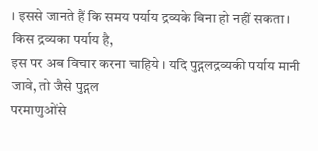। इससे जानते हैं कि समय पर्याय द्रव्यके बिना हो नहीं सकता । किस द्रव्यका पर्याय है,
इस पर अब विचार करना चाहिये । यदि पुद्गलद्रव्यकी पर्याय मानी जावे, तो जैसे पुद्गल
परमाणुओंसे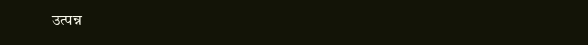उत्पन्न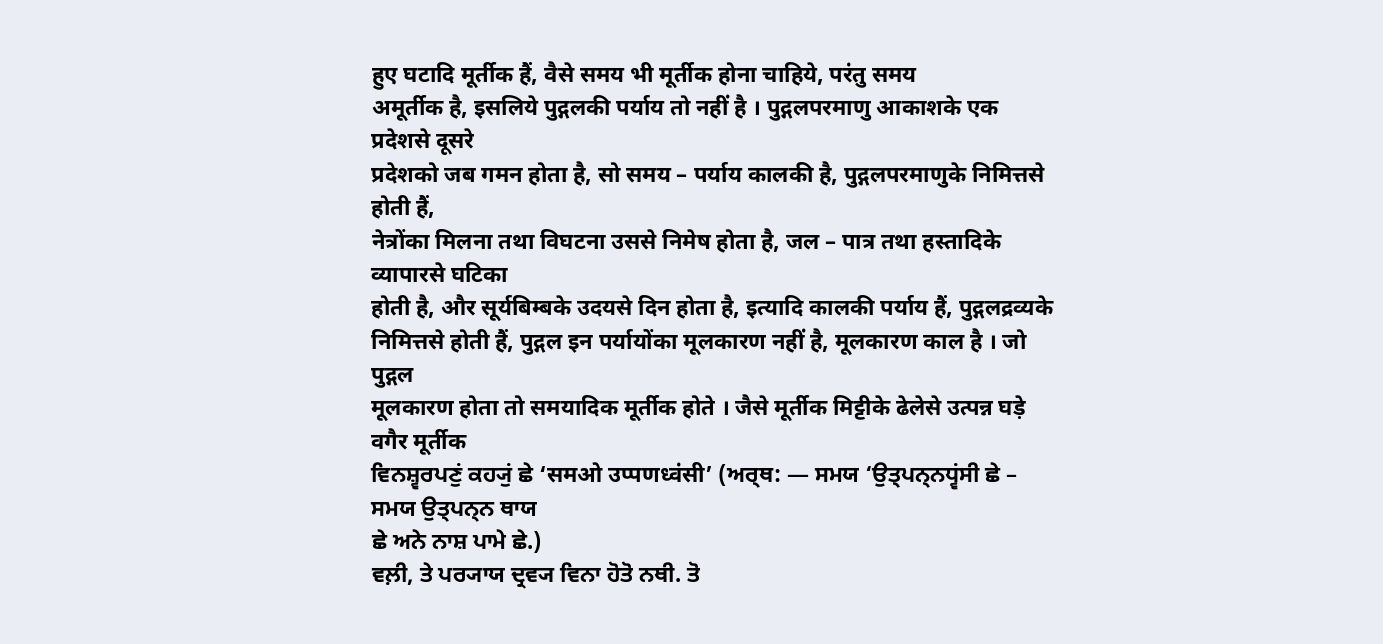हुए घटादि मूर्तीक हैं, वैसे समय भी मूर्तीक होना चाहिये, परंतु समय
अमूर्तीक है, इसलिये पुद्गलकी पर्याय तो नहीं है । पुद्गलपरमाणु आकाशके एक प्रदेशसे दूसरे
प्रदेशको जब गमन होता है, सो समय – पर्याय कालकी है, पुद्गलपरमाणुके निमित्तसे होती हैं,
नेत्रोंका मिलना तथा विघटना उससे निमेष होता है, जल – पात्र तथा हस्तादिके व्यापारसे घटिका
होती है, और सूर्यबिम्बके उदयसे दिन होता है, इत्यादि कालकी पर्याय हैं, पुद्गलद्रव्यके
निमित्तसे होती हैं, पुद्गल इन पर्यायोंका मूलकारण नहीं है, मूलकारण काल है । जो पुद्गल
मूलकारण होता तो समयादिक मूर्तीक होते । जैसे मूर्तीक मिट्टीके ढेलेसे उत्पन्न घड़े वगैर मूर्तीक
ਵਿਨਸ਼੍ਵਰਪਣੁਂ ਕਹ੍ਯੁਂ ਛੇ ‘समओ उप्पणध्वंसी’ (ਅਰ੍ਥ: — ਸਮਯ ‘ਉਤ੍ਪਨ੍ਨਧ੍ਵਂਸੀ ਛੇ – ਸਮਯ ਉਤ੍ਪਨ੍ਨ ਥਾਯ
ਛੇ ਅਨੇ ਨਾਸ਼ ਪਾਮੇ ਛੇ.)
ਵਲ਼ੀ, ਤੇ ਪਰ੍ਯਾਯ ਦ੍ਰਵ੍ਯ ਵਿਨਾ ਹੋਤੋ ਨਥੀ. ਤੋ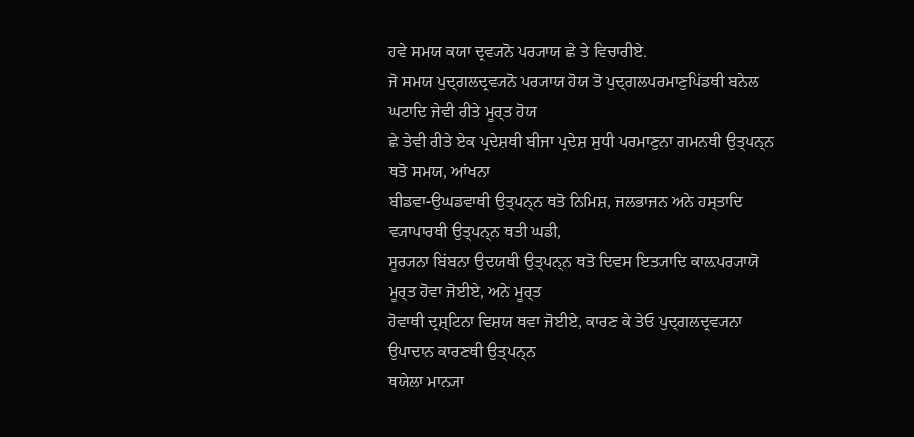ਹਵੇ ਸਮਯ ਕਯਾ ਦ੍ਰਵ੍ਯਨੋ ਪਰ੍ਯਾਯ ਛੇ ਤੇ ਵਿਚਾਰੀਏ.
ਜੋ ਸਮਯ ਪੁਦ੍ਗਲਦ੍ਰਵ੍ਯਨੋ ਪਰ੍ਯਾਯ ਹੋਯ ਤੋ ਪੁਦ੍ਗਲਪਰਮਾਣੁਪਿਂਡਥੀ ਬਨੇਲ ਘਟਾਦਿ ਜੇਵੀ ਰੀਤੇ ਮੂਰ੍ਤ ਹੋਯ
ਛੇ ਤੇਵੀ ਰੀਤੇ ਏਕ ਪ੍ਰਦੇਸ਼ਥੀ ਬੀਜਾ ਪ੍ਰਦੇਸ਼ ਸੁਧੀ ਪਰਮਾਣੁਨਾ ਗਮਨਥੀ ਉਤ੍ਪਨ੍ਨ ਥਤੋ ਸਮਯ, ਆਂਖਨਾ
ਬੀਡਵਾ-ਉਘਡਵਾਥੀ ਉਤ੍ਪਨ੍ਨ ਥਤੋ ਨਿਮਿਸ਼, ਜਲਭਾਜਨ ਅਨੇ ਹਸ੍ਤਾਦਿ ਵ੍ਯਾਪਾਰਥੀ ਉਤ੍ਪਨ੍ਨ ਥਤੀ ਘਡੀ,
ਸੂਰ੍ਯਨਾ ਬਿਂਬਨਾ ਉਦਯਥੀ ਉਤ੍ਪਨ੍ਨ ਥਤੋ ਦਿਵਸ ਇਤ੍ਯਾਦਿ ਕਾਲ਼ਪਰ੍ਯਾਯੋ ਮੂਰ੍ਤ ਹੋਵਾ ਜੋਈਏ, ਅਨੇ ਮੂਰ੍ਤ
ਹੋਵਾਥੀ ਦ੍ਰਸ਼੍ਟਿਨਾ ਵਿਸ਼ਯ ਥਵਾ ਜੋਈਏ, ਕਾਰਣ ਕੇ ਤੇਓ ਪੁਦ੍ਗਲਦ੍ਰਵ੍ਯਨਾ ਉਪਾਦਾਨ ਕਾਰਣਥੀ ਉਤ੍ਪਨ੍ਨ
ਥਯੇਲਾ ਮਾਨ੍ਯਾ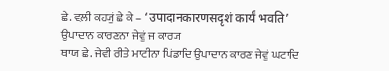ਛੇ. ਵਲ਼ੀ ਕਹ੍ਯੁਂ ਛੇ ਕੇ – ‘उपादानकारणसदृशं कार्यं भवति’ ਉਪਾਦਾਨ ਕਾਰਣਨਾ ਜੇਵੁਂ ਜ ਕਾਰ੍ਯ
ਥਾਯ ਛੇ. ਜੇਵੀ ਰੀਤੇ ਮਾਟੀਨਾ ਪਿਂਡਾਦਿ ਉਪਾਦਾਨ ਕਾਰਣ ਜੇਵੁਂ ਘਟਾਦਿ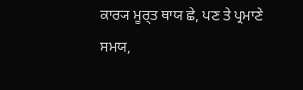ਕਾਰ੍ਯ ਮੂਰ੍ਤ ਥਾਯ ਛੇ, ਪਣ ਤੇ ਪ੍ਰਮਾਣੇ
ਸਮਯ,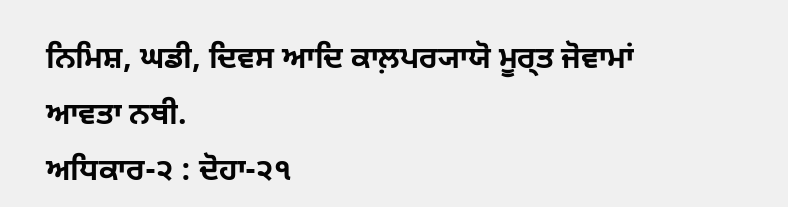ਨਿਮਿਸ਼, ਘਡੀ, ਦਿਵਸ ਆਦਿ ਕਾਲ਼ਪਰ੍ਯਾਯੋ ਮੂਰ੍ਤ ਜੋਵਾਮਾਂ ਆਵਤਾ ਨਥੀ.
ਅਧਿਕਾਰ-੨ : ਦੋਹਾ-੨੧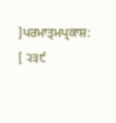]ਪਰਮਾਤ੍ਮਪ੍ਰਕਾਸ਼: [ ੨੩੯